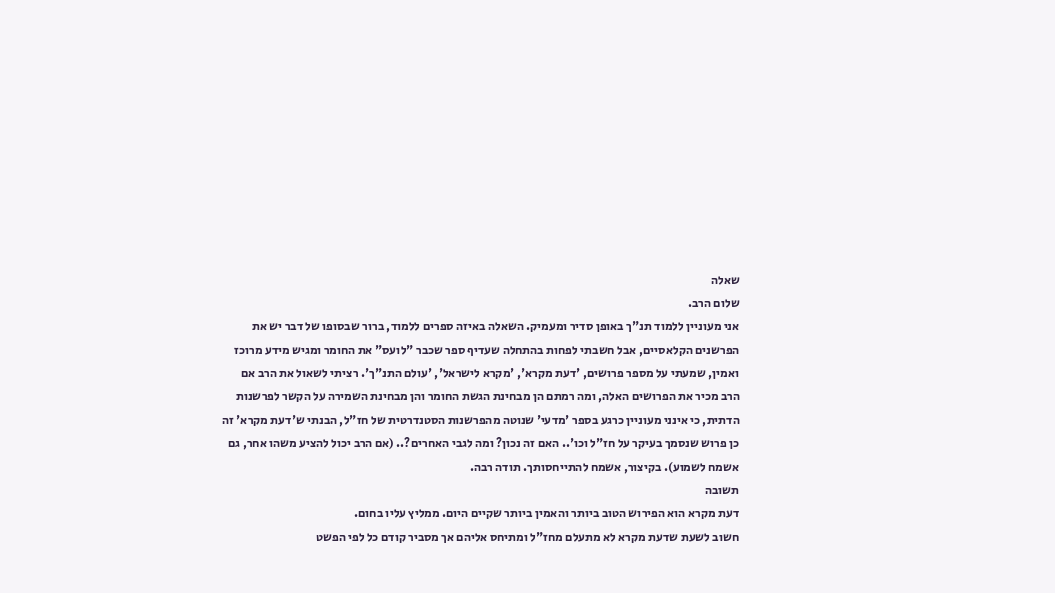שאלה
שלום הרב.
אני מעוניין ללמוד תנ"ך באופן סדיר ומעמיק. השאלה באיזה ספרים ללמוד, ברור שבסופו של דבר יש את הפרשנים הקלאסיים, אבל חשבתי לפחות בהתחלה שעדיף ספר שכבר "לועס" את החומר ומגיש מידע מרוכז ואמין, שמעתי על מספר פרושים, 'דעת מקרא', 'מקרא לישראל', 'עולם התנ"ך'. רציתי לשאול את הרב אם הרב מכיר את הפרושים האלה, ומה רמתם הן מבחינת הגשת החומר והן מבחינת השמירה על הקשר לפרשנות הדתית, כי אינני מעוניין כרגע בספר 'מדעי' שנוטה מהפרשנות הסטנדרטית של חז"ל, הבנתי ש'דעת מקרא' זה כן פרוש שנסמך בעיקר על חז"ל וכו'.. האם זה נכון? ומה לגבי האחרים?.. (אם הרב יכול להציע משהו אחר, גם אשמח לשמוע). בקיצור, אשמח להתייחסותך. תודה רבה.
תשובה
דעת מקרא הוא הפירוש הטוב ביותר והאמין ביותר שקיים היום. ממליץ עליו בחום.
חשוב לשעת שדעת מקרא לא מתעלם מחז"ל ומתיחס אליהם אך מסביר קודם כל לפי הפשט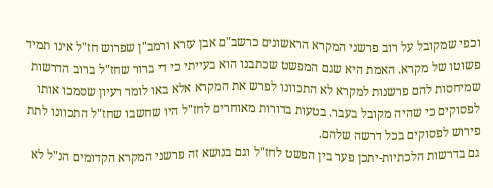וכפי שמקובל על רוב פרשני המקרא הראשונים כרשב"ם אבן עזרא ורמב"ן שפרוש חז"ל אינו תמיד פשוטו של מקרא. האמת היא שגם המפשט שכתבנו הוא בעייתי כי די ברור שחז"ל ברוב הדרשות שמיחסות להם פרשנות למקרא לא התכוונו לפרש את המקרא אלא באו לומר רעיון שסמכו אותו לפסוקים כי שהיה מקובל בעבר. בטעות בדורות מאוחרים לחז"ל היו שחשבו שחז"ל התכוונו לתת פירוש לפסוקים בכל דרשה שלהם.
גם בדרשות הלכתיות-יתכן פער בין הפשט לחז"ל וגם בנושא זה פרשני המקרא הקדומים הנ"ל לא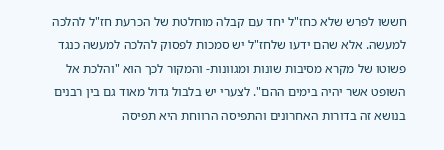חששו לפרש שלא כחז"ל יחד עם קבלה מוחלטת של הכרעת חז"ל להלכה למעשה. אלא שהם ידעו שלחז"ל יש סמכות לפסוק להלכה למעשה כנגד פשוטו של מקרא מסיבות שונות ומגוונות- והמקור לכך הוא "והלכת אל השופט אשר יהיה בימים ההם". לצערי יש בלבול גדול מאוד גם בין רבנים בנושא זה בדורות האחרונים והתפיסה הרווחת היא תפיסה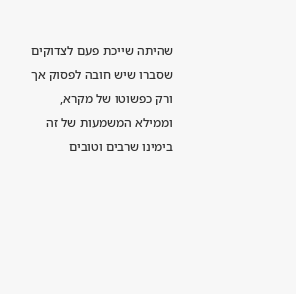שהיתה שייכת פעם לצדוקים שסברו שיש חובה לפסוק אך ורק כפשוטו של מקרא, וממילא המשמעות של זה בימינו שרבים וטובים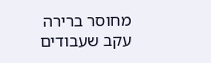מחוסר ברירה עקב שעבודים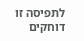לתפיסה זו דוחקים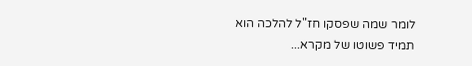לומר שמה שפסקו חז"ל להלכה הוא תמיד פשוטו של מקרא...